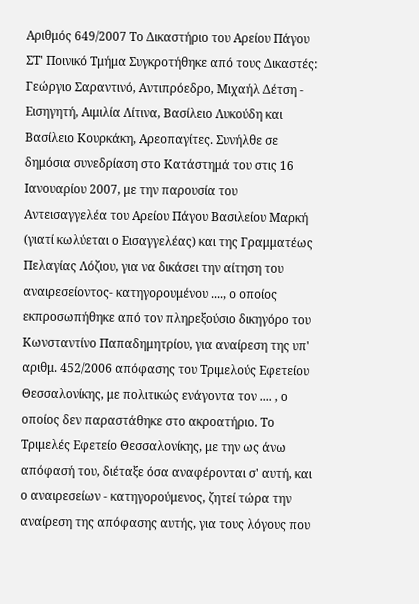Αριθμός 649/2007 Το Δικαστήριο του Αρείου Πάγου ΣΤ' Ποινικό Τμήμα Συγκροτήθηκε από τους Δικαστές: Γεώργιο Σαραντινό, Αντιπρόεδρο, Μιχαήλ Δέτση - Εισηγητή, Αιμιλία Λίτινα, Βασίλειο Λυκούδη και Βασίλειο Κουρκάκη, Αρεοπαγίτες. Συνήλθε σε δημόσια συνεδρίαση στο Κατάστημά του στις 16 Ιανουαρίου 2007, με την παρουσία του Αντεισαγγελέα του Αρείου Πάγου Βασιλείου Μαρκή (γιατί κωλύεται ο Εισαγγελέας) και της Γραμματέως Πελαγίας Λόζιου, για να δικάσει την αίτηση του αναιρεσείοντος- κατηγορουμένου ...., ο οποίος εκπροσωπήθηκε από τον πληρεξούσιο δικηγόρο του Κωνσταντίνο Παπαδημητρίου, για αναίρεση της υπ' αριθμ. 452/2006 απόφασης του Τριμελούς Εφετείου Θεσσαλονίκης, με πολιτικώς ενάγοντα τον .... , ο οποίος δεν παραστάθηκε στο ακροατήριο. Το Τριμελές Εφετείο Θεσσαλονίκης, με την ως άνω απόφασή του, διέταξε όσα αναφέρονται σ' αυτή, και ο αναιρεσείων - κατηγορούμενος, ζητεί τώρα την αναίρεση της απόφασης αυτής, για τους λόγους που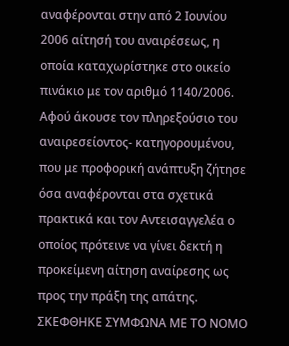αναφέρονται στην από 2 Ιουνίου 2006 αίτησή του αναιρέσεως, η οποία καταχωρίστηκε στο οικείο πινάκιο με τον αριθμό 1140/2006. Αφού άκουσε τον πληρεξούσιο του αναιρεσείοντος- κατηγορουμένου, που με προφορική ανάπτυξη ζήτησε όσα αναφέρονται στα σχετικά πρακτικά και τον Αντεισαγγελέα ο οποίος πρότεινε να γίνει δεκτή η προκείμενη αίτηση αναίρεσης ως προς την πράξη της απάτης. ΣΚΕΦΘΗΚΕ ΣΥΜΦΩΝΑ ΜΕ ΤΟ ΝΟΜΟ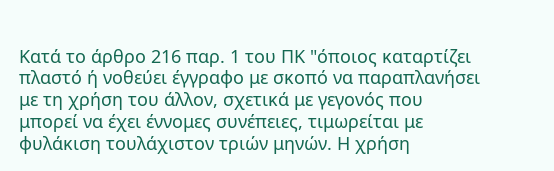Κατά το άρθρο 216 παρ. 1 του ΠΚ "όποιος καταρτίζει πλαστό ή νοθεύει έγγραφο με σκοπό να παραπλανήσει με τη χρήση του άλλον, σχετικά με γεγονός που μπορεί να έχει έννομες συνέπειες, τιμωρείται με φυλάκιση τουλάχιστον τριών μηνών. Η χρήση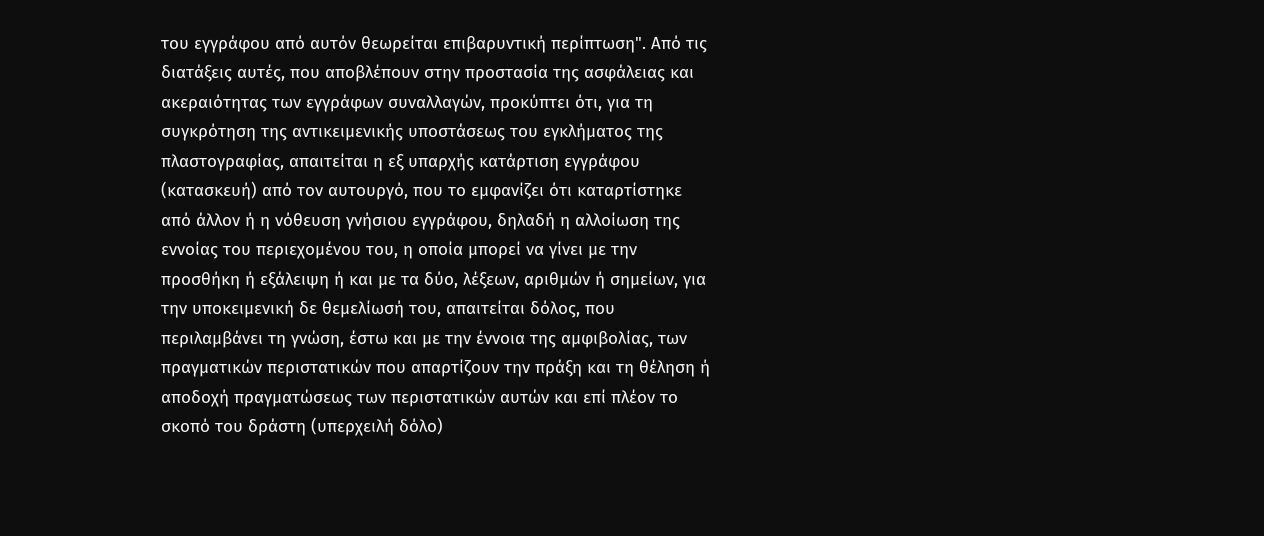του εγγράφου από αυτόν θεωρείται επιβαρυντική περίπτωση". Από τις διατάξεις αυτές, που αποβλέπουν στην προστασία της ασφάλειας και ακεραιότητας των εγγράφων συναλλαγών, προκύπτει ότι, για τη συγκρότηση της αντικειμενικής υποστάσεως του εγκλήματος της πλαστογραφίας, απαιτείται η εξ υπαρχής κατάρτιση εγγράφου (κατασκευή) από τον αυτουργό, που το εμφανίζει ότι καταρτίστηκε από άλλον ή η νόθευση γνήσιου εγγράφου, δηλαδή η αλλοίωση της εννοίας του περιεχομένου του, η οποία μπορεί να γίνει με την προσθήκη ή εξάλειψη ή και με τα δύο, λέξεων, αριθμών ή σημείων, για την υποκειμενική δε θεμελίωσή του, απαιτείται δόλος, που περιλαμβάνει τη γνώση, έστω και με την έννοια της αμφιβολίας, των πραγματικών περιστατικών που απαρτίζουν την πράξη και τη θέληση ή αποδοχή πραγματώσεως των περιστατικών αυτών και επί πλέον το σκοπό του δράστη (υπερχειλή δόλο)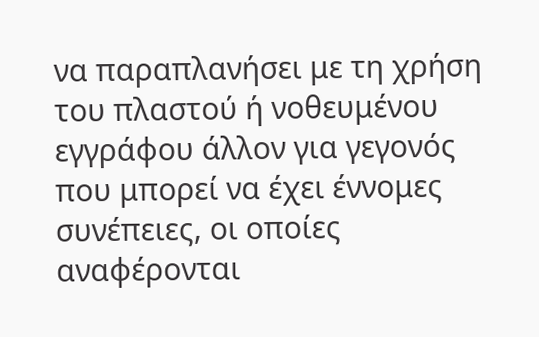να παραπλανήσει με τη χρήση του πλαστού ή νοθευμένου εγγράφου άλλον για γεγονός που μπορεί να έχει έννομες συνέπειες, οι οποίες αναφέρονται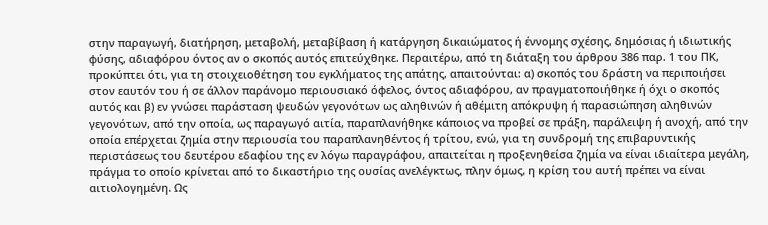στην παραγωγή, διατήρηση, μεταβολή, μεταβίβαση ή κατάργηση δικαιώματος ή έννομης σχέσης, δημόσιας ή ιδιωτικής φύσης, αδιαφόρου όντος αν ο σκοπός αυτός επιτεύχθηκε. Περαιτέρω, από τη διάταξη του άρθρου 386 παρ. 1 του ΠΚ, προκύπτει ότι, για τη στοιχειοθέτηση του εγκλήματος της απάτης, απαιτούνται: α) σκοπός του δράστη να περιποιήσει στον εαυτόν του ή σε άλλον παράνομο περιουσιακό όφελος, όντος αδιαφόρου, αν πραγματοποιήθηκε ή όχι ο σκοπός αυτός και β) εν γνώσει παράσταση ψευδών γεγονότων ως αληθινών ή αθέμιτη απόκρυψη ή παρασιώπηση αληθινών γεγονότων, από την οποία, ως παραγωγό αιτία, παραπλανήθηκε κάποιος να προβεί σε πράξη, παράλειψη ή ανοχή, από την οποία επέρχεται ζημία στην περιουσία του παραπλανηθέντος ή τρίτου, ενώ, για τη συνδρομή της επιβαρυντικής περιστάσεως του δευτέρου εδαφίου της εν λόγω παραγράφου, απαιτείται η προξενηθείσα ζημία να είναι ιδιαίτερα μεγάλη, πράγμα το οποίο κρίνεται από το δικαστήριο της ουσίας ανελέγκτως, πλην όμως, η κρίση του αυτή πρέπει να είναι αιτιολογημένη. Ως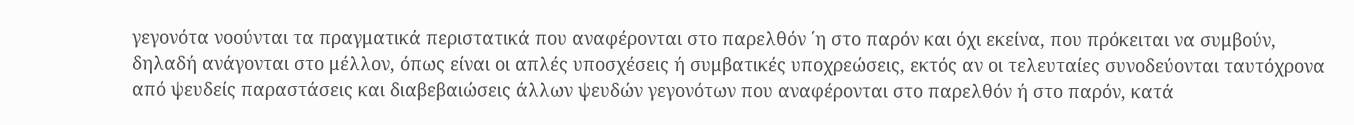γεγονότα νοούνται τα πραγματικά περιστατικά που αναφέρονται στο παρελθόν ΄η στο παρόν και όχι εκείνα, που πρόκειται να συμβούν, δηλαδή ανάγονται στο μέλλον, όπως είναι οι απλές υποσχέσεις ή συμβατικές υποχρεώσεις, εκτός αν οι τελευταίες συνοδεύονται ταυτόχρονα από ψευδείς παραστάσεις και διαβεβαιώσεις άλλων ψευδών γεγονότων που αναφέρονται στο παρελθόν ή στο παρόν, κατά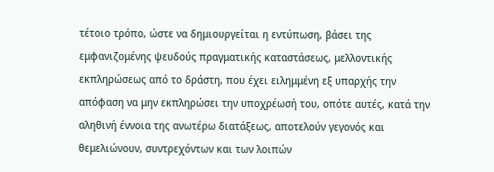τέτοιο τρόπο, ώστε να δημιουργείται η εντύπωση, βάσει της εμφανιζομένης ψευδούς πραγματικής καταστάσεως, μελλοντικής εκπληρώσεως από το δράστη, που έχει ειλημμένη εξ υπαρχής την απόφαση να μην εκπληρώσει την υποχρέωσή του, οπότε αυτές, κατά την αληθινή έννοια της ανωτέρω διατάξεως, αποτελούν γεγονός και θεμελιώνουν, συντρεχόντων και των λοιπών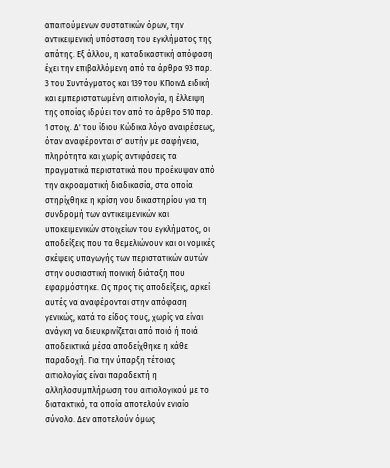απαιτούμενων συστατικών όρων, την αντικειμενική υπόσταση του εγκλήματος της απάτης. Εξ άλλου, η καταδικαστική απόφαση έχει την επιβαλλόμενη από τα άρθρα 93 παρ. 3 του Συντάγματος και 139 του ΚΠοινΔ ειδική και εμπεριστατωμένη αιτιολογία, η έλλειψη της οποίας ιδρύει τον από το άρθρο 510 παρ. 1 στοιχ. Δ' του ίδιου Κώδικα λόγο αναιρέσεως, όταν αναφέρονται σ' αυτήν με σαφήνεια, πληρότητα και χωρίς αντιφάσεις τα πραγματικά περιστατικά που προέκυψαν από την ακροαματική διαδικασία, στα οποία στηρίχθηκε η κρίση νου δικαστηρίου για τη συνδρομή των αντικειμενικών και υποκειμενικών στοιχείων του εγκλήματος, οι αποδείξεις που τα θεμελιώνουν και οι νομικές σκέψεις υπαγωγής των περιστατικών αυτών στην ουσιαστική ποινική διάταξη που εφαρμόστηκε. Ως προς τις αποδείξεις, αρκεί αυτές να αναφέρονται στην απόφαση γενικώς, κατά το είδος τους, χωρίς να είναι ανάγκη να διευκρινίζεται από ποιό ή ποιά αποδεικτικά μέσα αποδείχθηκε η κάθε παραδοχή. Για την ύπαρξη τέτοιας αιτιολογίας είναι παραδεκτή η αλληλοσυμπλήρωση του αιτιολογικού με το διατακτικό, τα οποία αποτελούν ενιαίο σύνολο. Δεν αποτελούν όμως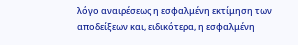λόγο αναιρέσεως η εσφαλμένη εκτίμηση των αποδείξεων και, ειδικότερα, η εσφαλμένη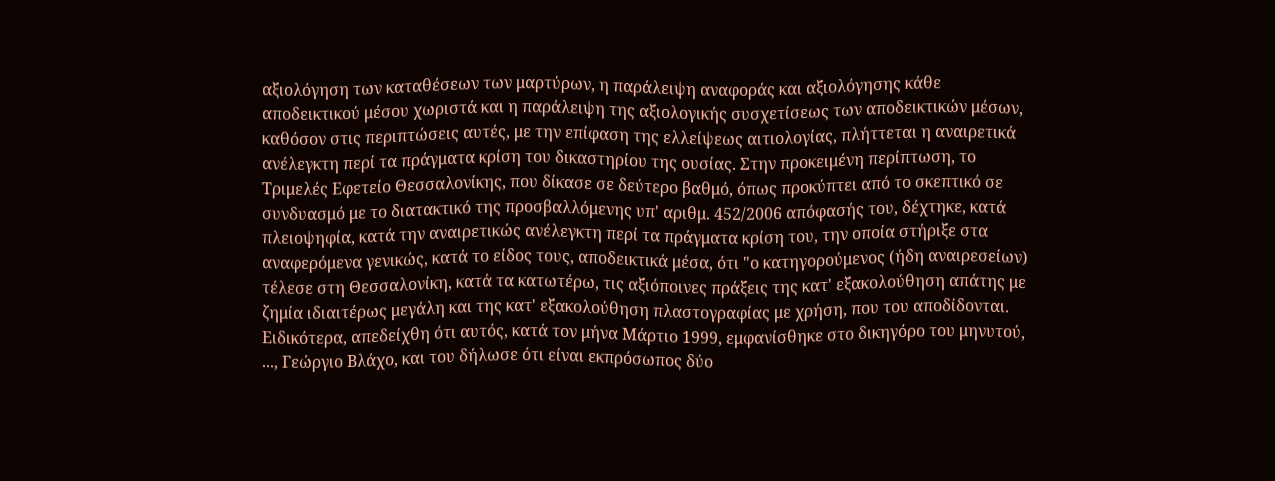αξιολόγηση των καταθέσεων των μαρτύρων, η παράλειψη αναφοράς και αξιολόγησης κάθε αποδεικτικού μέσου χωριστά και η παράλειψη της αξιολογικής συσχετίσεως των αποδεικτικών μέσων, καθόσον στις περιπτώσεις αυτές, με την επίφαση της ελλείψεως αιτιολογίας, πλήττεται η αναιρετικά ανέλεγκτη περί τα πράγματα κρίση του δικαστηρίου της ουσίας. Στην προκειμένη περίπτωση, το Τριμελές Εφετείο Θεσσαλονίκης, που δίκασε σε δεύτερο βαθμό, όπως προκύπτει από το σκεπτικό σε συνδυασμό με το διατακτικό της προσβαλλόμενης υπ' αριθμ. 452/2006 απόφασής του, δέχτηκε, κατά πλειοψηφία, κατά την αναιρετικώς ανέλεγκτη περί τα πράγματα κρίση του, την οποία στήριξε στα αναφερόμενα γενικώς, κατά το είδος τους, αποδεικτικά μέσα, ότι "ο κατηγορούμενος (ήδη αναιρεσείων) τέλεσε στη Θεσσαλονίκη, κατά τα κατωτέρω, τις αξιόποινες πράξεις της κατ' εξακολούθηση απάτης με ζημία ιδιαιτέρως μεγάλη και της κατ' εξακολούθηση πλαστογραφίας με χρήση, που του αποδίδονται. Ειδικότερα, απεδείχθη ότι αυτός, κατά τον μήνα Μάρτιο 1999, εμφανίσθηκε στο δικηγόρο του μηνυτού, ..., Γεώργιο Βλάχο, και του δήλωσε ότι είναι εκπρόσωπος δύο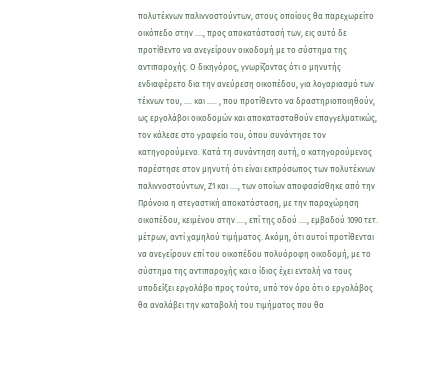πολυτέκνων παλιννοστούντων, στους οποίους θα παρεχωρείτο οικόπεδο στην ...., προς αποκατάστασή των, εις αυτό δε προτίθεντο να ανεγείρουν οικοδομή με το σύστημα της αντιπαροχής. Ο δικηγόρος, γνωρίζοντας ότι ο μηνυτής ενδιαφέρετο δια την ανεύρεση οικοπέδου, για λογαριασμό των τέκνων του, .... και ..... , που προτίθεντο να δραστηριοποιηθούν, ως εργολάβοι οικοδομών και αποκατασταθούν επαγγελματικώς, τον κάλεσε στο γραφείο του, όπου συνάντησε τον κατηγορούμενο. Κατά τη συνάντηση αυτή, ο κατηγορούμενος παρέστησε στον μηνυτή ότι είναι εκπρόσωπος των πολυτέκνων παλιννοστούντων, Ζ1 και ...., των οποίων αποφασίσθηκε από την Πρόνοια η στεγαστική αποκατάσταση, με την παραχώρηση οικοπέδου, κειμένου στην ...., επί της οδού ...., εμβαδού 1090 τετ. μέτρων, αντί χαμηλού τιμήματος. Ακόμη, ότι αυτοί προτίθενται να ανεγείρουν επί του οικοπέδου πολυόροφη οικοδομή, με το σύστημα της αντιπαροχής και ο ίδιος έχει εντολή να τους υποδείξει εργολάβο προς τούτο, υπό τον όρο ότι ο εργολάβος θα αναλάβει την καταβολή του τιμήματος που θα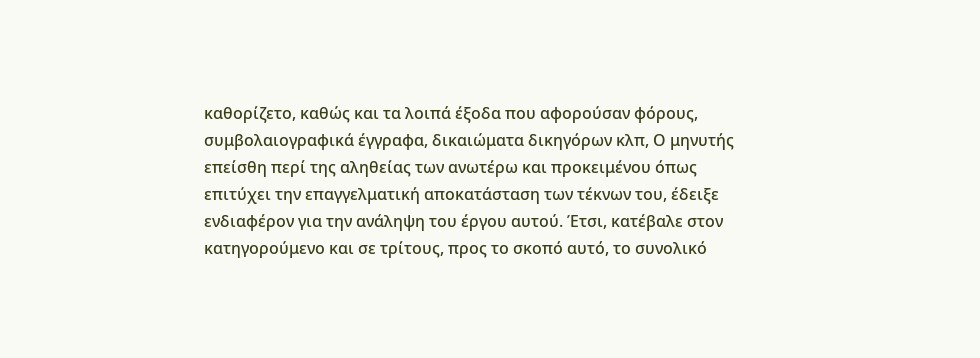καθορίζετο, καθώς και τα λοιπά έξοδα που αφορούσαν φόρους, συμβολαιογραφικά έγγραφα, δικαιώματα δικηγόρων κλπ, Ο μηνυτής επείσθη περί της αληθείας των ανωτέρω και προκειμένου όπως επιτύχει την επαγγελματική αποκατάσταση των τέκνων του, έδειξε ενδιαφέρον για την ανάληψη του έργου αυτού. Έτσι, κατέβαλε στον κατηγορούμενο και σε τρίτους, προς το σκοπό αυτό, το συνολικό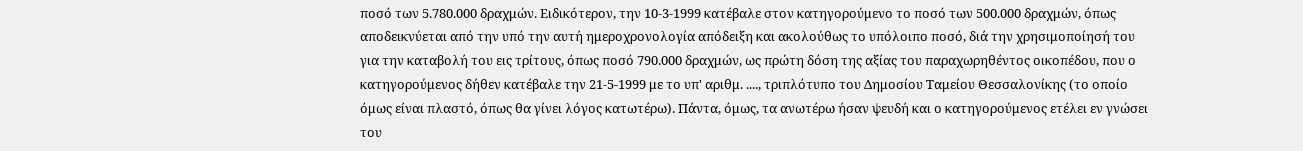ποσό των 5.780.000 δραχμών. Ειδικότερον, την 10-3-1999 κατέβαλε στον κατηγορούμενο το ποσό των 500.000 δραχμών, όπως αποδεικνύεται από την υπό την αυτή ημεροχρονολογία απόδειξη και ακολούθως το υπόλοιπο ποσό, διά την χρησιμοποίησή του για την καταβολή του εις τρίτους, όπως ποσό 790.000 δραχμών, ως πρώτη δόση της αξίας του παραχωρηθέντος οικοπέδου, που ο κατηγορούμενος δήθεν κατέβαλε την 21-5-1999 με το υπ' αριθμ. ...., τριπλότυπο του Δημοσίου Ταμείου Θεσσαλονίκης (το οποίο όμως είναι πλαστό, όπως θα γίνει λόγος κατωτέρω). Πάντα, όμως, τα ανωτέρω ήσαν ψευδή και ο κατηγορούμενος ετέλει εν γνώσει του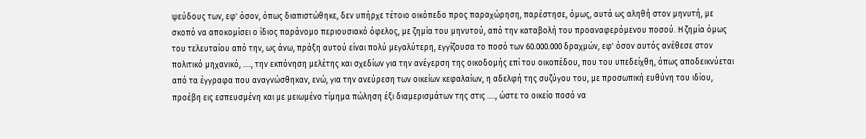ψεύδους των, εφ' όσον, όπως διαπιστώθηκε, δεν υπήρχε τέτοιο οικόπεδο προς παραχώρηση, παρέστησε, όμως, αυτά ως αληθή στον μηνυτή, με σκοπό να αποκομίσει ο ίδιος παράνομο περιουσιακό όφελος, με ζημία του μηνυτού, από την καταβολή του προαναφερόμενου ποσού. Η ζημία όμως του τελευταίου από την, ως άνω, πράξη αυτού είναι πολύ μεγαλύτερη, εγγίζουσα το ποσό των 60.000.000 δραχμών, εφ' όσον αυτός ανέθεσε στον πολιτικό μηχανικό, ...., την εκπόνηση μελέτης και σχεδίων για την ανέγερση της οικοδομής επί του οικοπέδου, που του υπεδείχθη, όπως αποδεικνύεται από τα έγγραφα που αναγνώσθηκαν, ενώ, για την ανεύρεση των οικείων κεφαλαίων, η αδελφή της συζύγου του, με προσωπική ευθύνη του ιδίου, προέβη εις εσπευσμένη και με μειωμένο τίμημα πώληση έξι διαμερισμάτων της στις ...., ώστε το οικείο ποσό να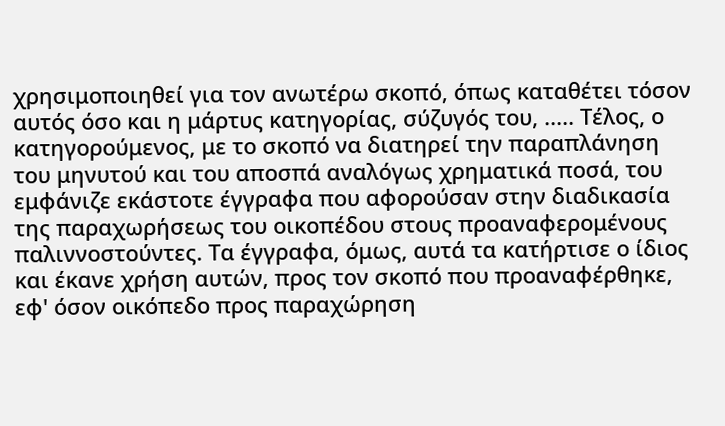χρησιμοποιηθεί για τον ανωτέρω σκοπό, όπως καταθέτει τόσον αυτός όσο και η μάρτυς κατηγορίας, σύζυγός του, ..... Τέλος, ο κατηγορούμενος, με το σκοπό να διατηρεί την παραπλάνηση του μηνυτού και του αποσπά αναλόγως χρηματικά ποσά, του εμφάνιζε εκάστοτε έγγραφα που αφορούσαν στην διαδικασία της παραχωρήσεως του οικοπέδου στους προαναφερομένους παλιννοστούντες. Τα έγγραφα, όμως, αυτά τα κατήρτισε ο ίδιος και έκανε χρήση αυτών, προς τον σκοπό που προαναφέρθηκε, εφ' όσον οικόπεδο προς παραχώρηση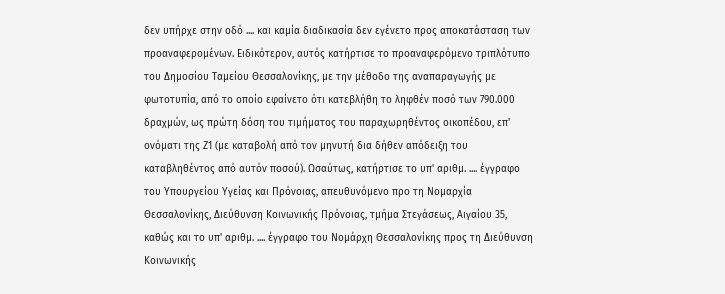δεν υπήρχε στην οδό .... και καμία διαδικασία δεν εγένετο προς αποκατάσταση των προαναφερομένων. Ειδικότερον, αυτός κατήρτισε το προαναφερόμενο τριπλότυπο του Δημοσίου Ταμείου Θεσσαλονίκης, με την μέθοδο της αναπαραγωγής με φωτοτυπία, από το οποίο εφαίνετο ότι κατεβλήθη το ληφθέν ποσό των 790.000 δραχμών, ως πρώτη δόση του τιμήματος του παραχωρηθέντος οικοπέδου, επ' ονόματι της Ζ1 (με καταβολή από τον μηνυτή δια δήθεν απόδειξη του καταβληθέντος από αυτόν ποσού). Ωσαύτως, κατήρτισε το υπ' αριθμ. .... έγγραφο του Υπουργείου Υγείας και Πρόνοιας, απευθυνόμενο προ τη Νομαρχία Θεσσαλονίκης, Διεύθυνση Κοινωνικής Πρόνοιας, τμήμα Στεγάσεως, Αιγαίου 35, καθώς και το υπ' αριθμ. .... έγγραφο του Νομάρχη Θεσσαλονίκης προς τη Διεύθυνση Κοινωνικής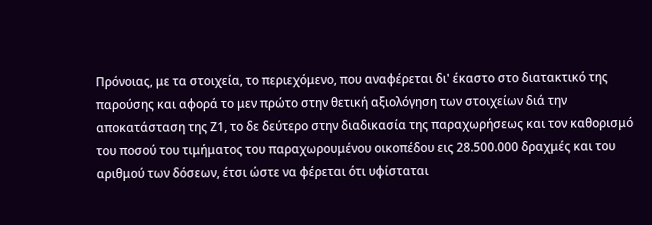Πρόνοιας, με τα στοιχεία, το περιεχόμενο, που αναφέρεται δι' έκαστο στο διατακτικό της παρούσης και αφορά το μεν πρώτο στην θετική αξιολόγηση των στοιχείων διά την αποκατάσταση της Ζ1, το δε δεύτερο στην διαδικασία της παραχωρήσεως και τον καθορισμό του ποσού του τιμήματος του παραχωρουμένου οικοπέδου εις 28.500.000 δραχμές και του αριθμού των δόσεων, έτσι ώστε να φέρεται ότι υφίσταται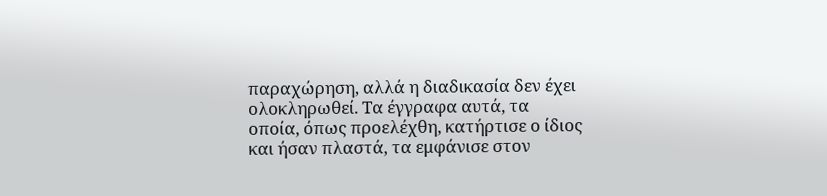παραχώρηση, αλλά η διαδικασία δεν έχει ολοκληρωθεί. Τα έγγραφα αυτά, τα οποία, όπως προελέχθη, κατήρτισε ο ίδιος και ήσαν πλαστά, τα εμφάνισε στον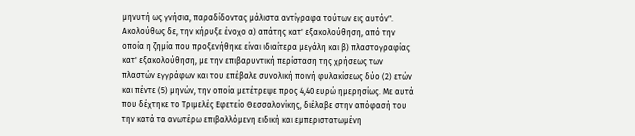μηνυτή ως γνήσια, παραδίδοντας μάλιστα αντίγραφα τούτων εις αυτόν". Ακολούθως δε, την κήρυξε ένοχο α) απάτης κατ' εξακολούθηση, από την οποία η ζημία που προξενήθηκε είναι ιδιαίτερα μεγάλη και β) πλαστογραφίας κατ' εξακολούθηση, με την επιβαρυντική περίσταση της χρήσεως των πλαστών εγγράφων και του επέβαλε συνολική ποινή φυλακίσεως δύο (2) ετών και πέντε (5) μηνών, την οποία μετέτρεψε προς 4,40 ευρώ ημερησίως. Με αυτά που δέχτηκε το Τριμελές Εφετείο Θεσσαλονίκης, διέλαβε στην απόφασή του την κατά τα ανωτέρω επιβαλλόμενη ειδική και εμπεριστατωμένη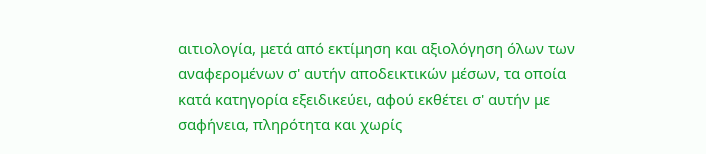αιτιολογία, μετά από εκτίμηση και αξιολόγηση όλων των αναφερομένων σ' αυτήν αποδεικτικών μέσων, τα οποία κατά κατηγορία εξειδικεύει, αφού εκθέτει σ' αυτήν με σαφήνεια, πληρότητα και χωρίς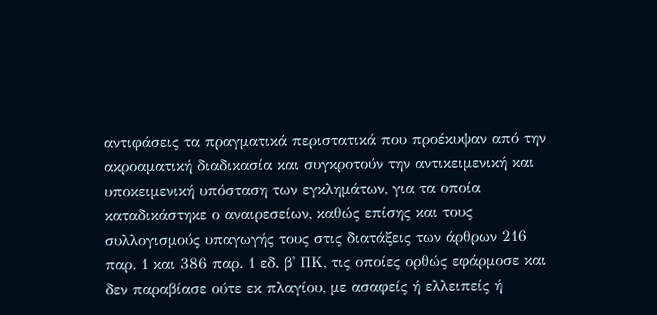αντιφάσεις τα πραγματικά περιστατικά που προέκυψαν από την ακροαματική διαδικασία και συγκροτούν την αντικειμενική και υποκειμενική υπόσταση των εγκλημάτων, για τα οποία καταδικάστηκε ο αναιρεσείων, καθώς επίσης και τους συλλογισμούς υπαγωγής τους στις διατάξεις των άρθρων 216 παρ. 1 και 386 παρ. 1 εδ. β' ΠΚ, τις οποίες ορθώς εφάρμοσε και δεν παραβίασε ούτε εκ πλαγίου, με ασαφείς ή ελλειπείς ή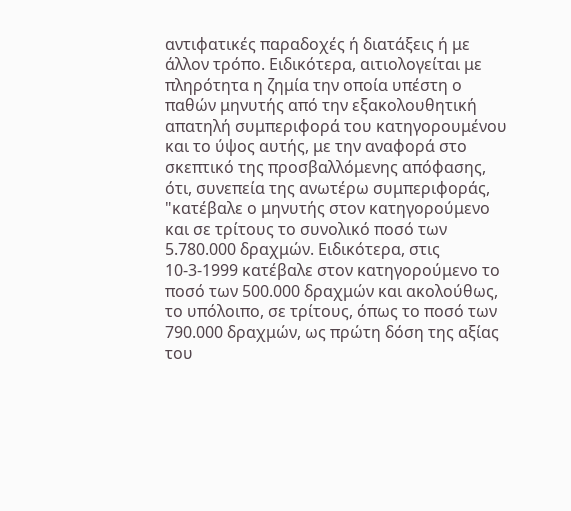αντιφατικές παραδοχές ή διατάξεις ή με άλλον τρόπο. Ειδικότερα, αιτιολογείται με πληρότητα η ζημία την οποία υπέστη ο παθών μηνυτής από την εξακολουθητική απατηλή συμπεριφορά του κατηγορουμένου και το ύψος αυτής, με την αναφορά στο σκεπτικό της προσβαλλόμενης απόφασης, ότι, συνεπεία της ανωτέρω συμπεριφοράς, "κατέβαλε ο μηνυτής στον κατηγορούμενο και σε τρίτους το συνολικό ποσό των 5.780.000 δραχμών. Ειδικότερα, στις 10-3-1999 κατέβαλε στον κατηγορούμενο το ποσό των 500.000 δραχμών και ακολούθως, το υπόλοιπο, σε τρίτους, όπως το ποσό των 790.000 δραχμών, ως πρώτη δόση της αξίας του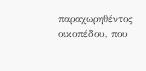παραχωρηθέντος οικοπέδου, που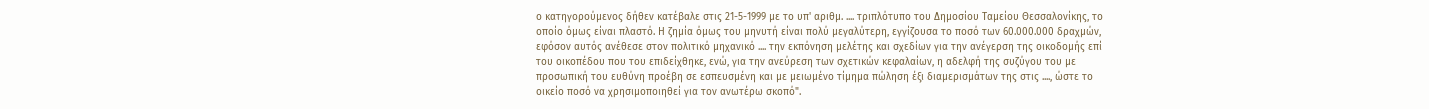ο κατηγορούμενος δήθεν κατέβαλε στις 21-5-1999 με το υπ' αριθμ. .... τριπλότυπο του Δημοσίου Ταμείου Θεσσαλονίκης, το οποίο όμως είναι πλαστό. Η ζημία όμως του μηνυτή είναι πολύ μεγαλύτερη, εγγίζουσα το ποσό των 60.000.000 δραχμών, εφόσον αυτός ανέθεσε στον πολιτικό μηχανικό .... την εκπόνηση μελέτης και σχεδίων για την ανέγερση της οικοδομής επί του οικοπέδου που του επιδείχθηκε, ενώ, για την ανεύρεση των σχετικών κεφαλαίων, η αδελφή της συζύγου του με προσωπική του ευθύνη προέβη σε εσπευσμένη και με μειωμένο τίμημα πώληση έξι διαμερισμάτων της στις ...., ώστε το οικείο ποσό να χρησιμοποιηθεί για τον ανωτέρω σκοπό".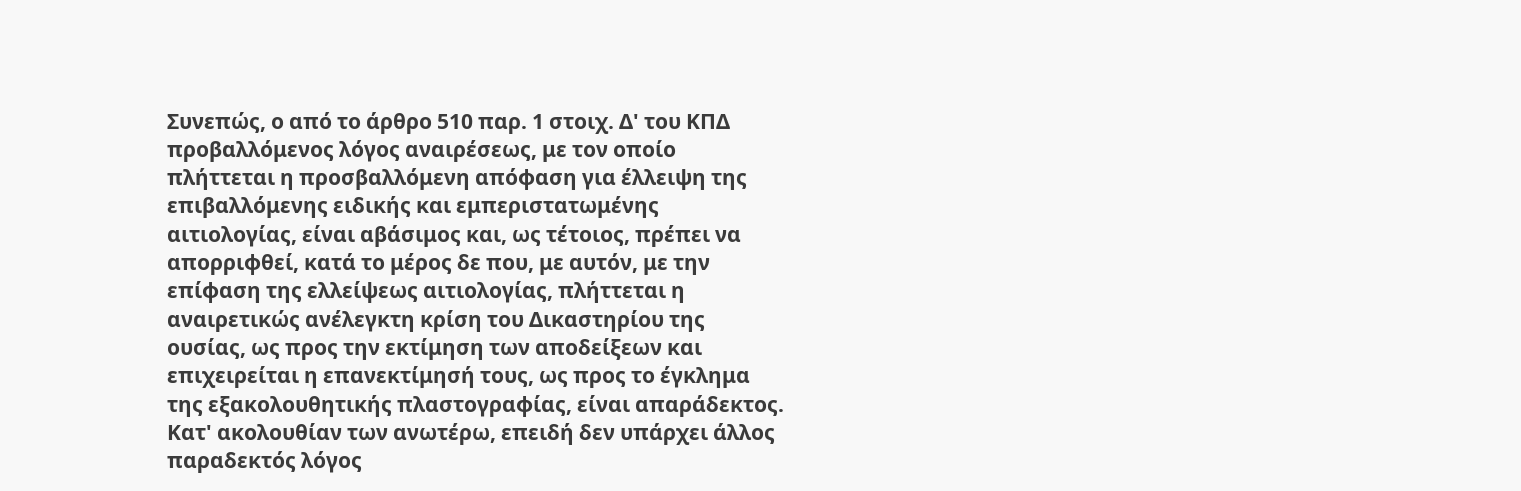Συνεπώς, ο από το άρθρο 510 παρ. 1 στοιχ. Δ' του ΚΠΔ προβαλλόμενος λόγος αναιρέσεως, με τον οποίο πλήττεται η προσβαλλόμενη απόφαση για έλλειψη της επιβαλλόμενης ειδικής και εμπεριστατωμένης αιτιολογίας, είναι αβάσιμος και, ως τέτοιος, πρέπει να απορριφθεί, κατά το μέρος δε που, με αυτόν, με την επίφαση της ελλείψεως αιτιολογίας, πλήττεται η αναιρετικώς ανέλεγκτη κρίση του Δικαστηρίου της ουσίας, ως προς την εκτίμηση των αποδείξεων και επιχειρείται η επανεκτίμησή τους, ως προς το έγκλημα της εξακολουθητικής πλαστογραφίας, είναι απαράδεκτος. Κατ' ακολουθίαν των ανωτέρω, επειδή δεν υπάρχει άλλος παραδεκτός λόγος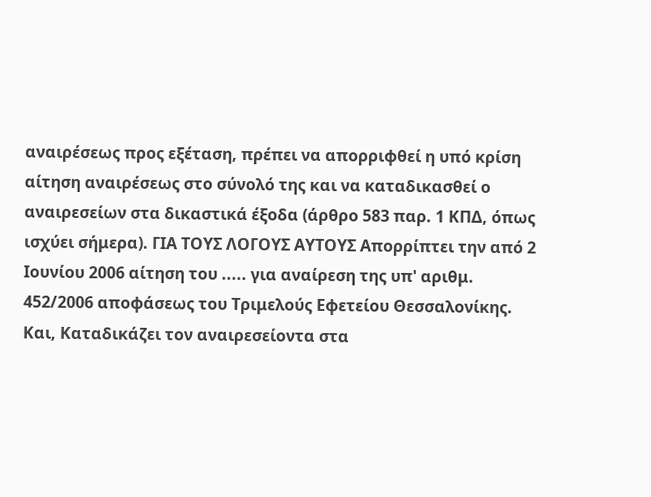αναιρέσεως προς εξέταση, πρέπει να απορριφθεί η υπό κρίση αίτηση αναιρέσεως στο σύνολό της και να καταδικασθεί ο αναιρεσείων στα δικαστικά έξοδα (άρθρο 583 παρ. 1 ΚΠΔ, όπως ισχύει σήμερα). ΓΙΑ ΤΟΥΣ ΛΟΓΟΥΣ ΑΥΤΟΥΣ Απορρίπτει την από 2 Ιουνίου 2006 αίτηση του ..... για αναίρεση της υπ' αριθμ. 452/2006 αποφάσεως του Τριμελούς Εφετείου Θεσσαλονίκης. Και, Καταδικάζει τον αναιρεσείοντα στα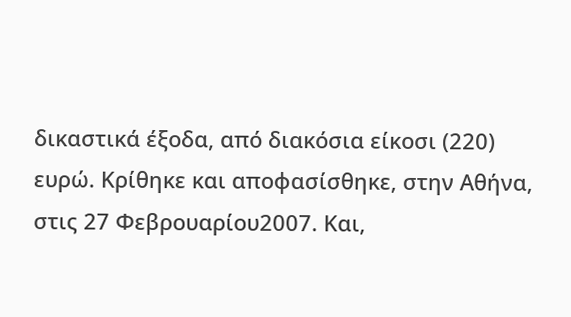δικαστικά έξοδα, από διακόσια είκοσι (220) ευρώ. Κρίθηκε και αποφασίσθηκε, στην Αθήνα, στις 27 Φεβρουαρίου2007. Και,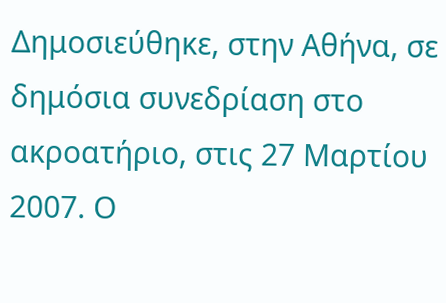Δημοσιεύθηκε, στην Αθήνα, σε δημόσια συνεδρίαση στο ακροατήριο, στις 27 Μαρτίου 2007. Ο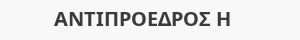ΑΝΤΙΠΡΟΕΔΡΟΣ Η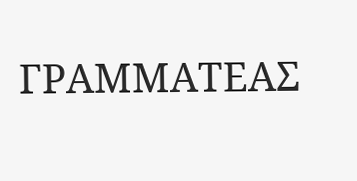ΓΡΑΜΜΑΤΕΑΣ